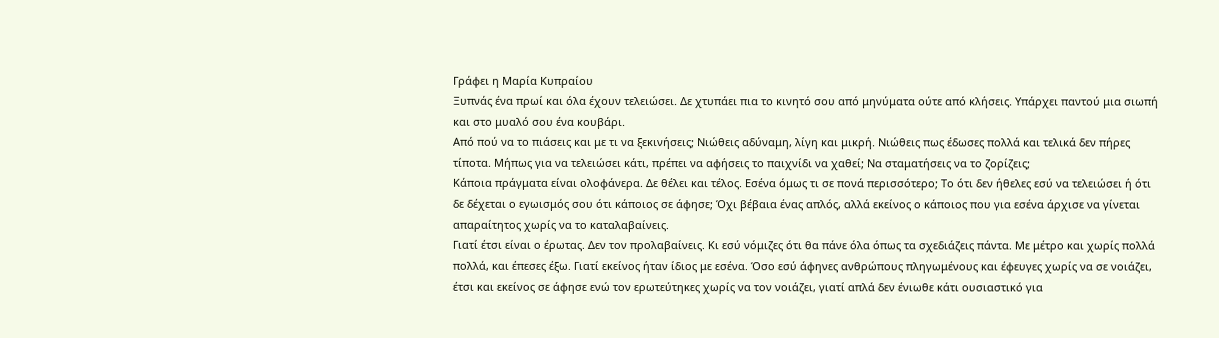Γράφει η Μαρία Κυπραίου
Ξυπνάς ένα πρωί και όλα έχουν τελειώσει. Δε χτυπάει πια το κινητό σου από μηνύματα ούτε από κλήσεις. Υπάρχει παντού μια σιωπή και στο μυαλό σου ένα κουβάρι.
Από πού να το πιάσεις και με τι να ξεκινήσεις; Νιώθεις αδύναμη, λίγη και μικρή. Νιώθεις πως έδωσες πολλά και τελικά δεν πήρες τίποτα. Μήπως για να τελειώσει κάτι, πρέπει να αφήσεις το παιχνίδι να χαθεί; Να σταματήσεις να το ζορίζεις;
Κάποια πράγματα είναι ολοφάνερα. Δε θέλει και τέλος. Εσένα όμως τι σε πονά περισσότερο; Το ότι δεν ήθελες εσύ να τελειώσει ή ότι δε δέχεται ο εγωισμός σου ότι κάποιος σε άφησε; Όχι βέβαια ένας απλός, αλλά εκείνος ο κάποιος που για εσένα άρχισε να γίνεται απαραίτητος χωρίς να το καταλαβαίνεις.
Γιατί έτσι είναι ο έρωτας. Δεν τον προλαβαίνεις. Κι εσύ νόμιζες ότι θα πάνε όλα όπως τα σχεδιάζεις πάντα. Με μέτρο και χωρίς πολλά πολλά, και έπεσες έξω. Γιατί εκείνος ήταν ίδιος με εσένα. Όσο εσύ άφηνες ανθρώπους πληγωμένους και έφευγες χωρίς να σε νοιάζει, έτσι και εκείνος σε άφησε ενώ τον ερωτεύτηκες χωρίς να τον νοιάζει, γιατί απλά δεν ένιωθε κάτι ουσιαστικό για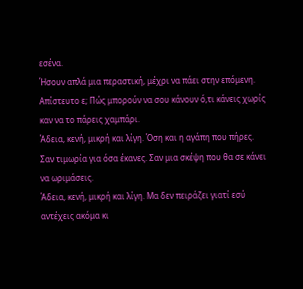εσένα.
Ήσουν απλά μια περαστική, μέχρι να πάει στην επόμενη. Απίστευτο ε; Πώς μπορούν να σου κάνουν ό,τι κάνεις χωρίς καν να το πάρεις χαμπάρι.
Άδεια, κενή, μικρή και λίγη. Όση και η αγάπη που πήρες. Σαν τιμωρία για όσα έκανες. Σαν μια σκέψη που θα σε κάνει να ωριμάσεις.
Άδεια, κενή, μικρή και λίγη. Μα δεν πειράζει γιατί εσύ αντέχεις ακόμα κι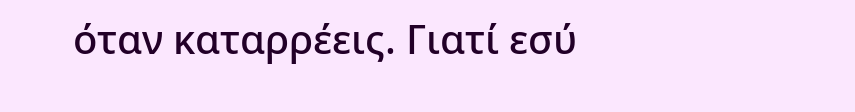όταν καταρρέεις. Γιατί εσύ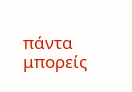πάντα μπορείς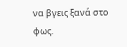να βγεις ξανά στο φως.